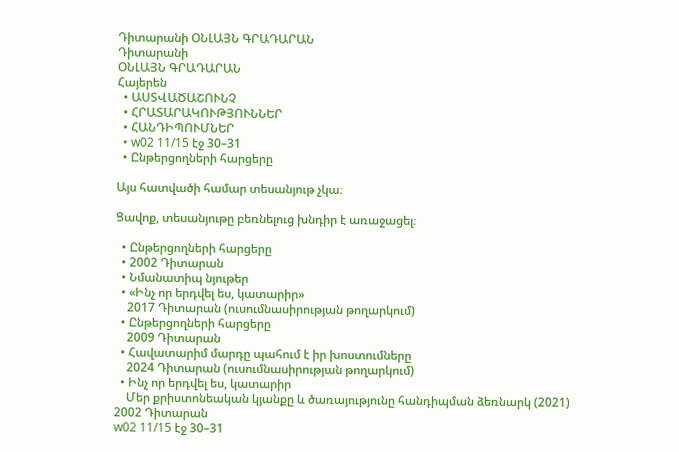Դիտարանի ՕՆԼԱՅՆ ԳՐԱԴԱՐԱՆ
Դիտարանի
ՕՆԼԱՅՆ ԳՐԱԴԱՐԱՆ
Հայերեն
  • ԱՍՏՎԱԾԱՇՈՒՆՉ
  • ՀՐԱՏԱՐԱԿՈՒԹՅՈՒՆՆԵՐ
  • ՀԱՆԴԻՊՈՒՄՆԵՐ
  • w02 11/15 էջ 30–31
  • Ընթերցողների հարցերը

Այս հատվածի համար տեսանյութ չկա։

Ցավոք, տեսանյութը բեռնելուց խնդիր է առաջացել։

  • Ընթերցողների հարցերը
  • 2002 Դիտարան
  • Նմանատիպ նյութեր
  • «Ինչ որ երդվել ես, կատարիր»
    2017 Դիտարան (ուսումնասիրության թողարկում)
  • Ընթերցողների հարցերը
    2009 Դիտարան
  • Հավատարիմ մարդը պահում է իր խոստումները
    2024 Դիտարան (ուսումնասիրության թողարկում)
  • Ինչ որ երդվել ես, կատարիր
    Մեր քրիստոնեական կյանքը և ծառայությունը հանդիպման ձեռնարկ (2021)
2002 Դիտարան
w02 11/15 էջ 30–31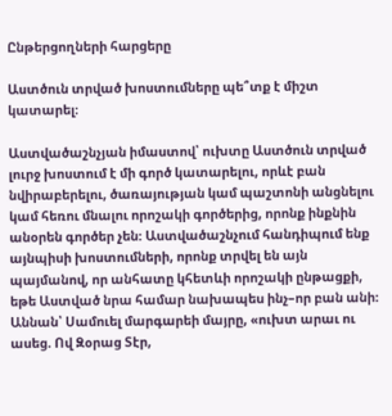Ընթերցողների հարցերը

Աստծուն տրված խոստումները պե՞տք է միշտ կատարել։

Աստվածաշնչյան իմաստով՝ ուխտը Աստծուն տրված լուրջ խոստում է մի գործ կատարելու, որևէ բան նվիրաբերելու, ծառայության կամ պաշտոնի անցնելու կամ հեռու մնալու որոշակի գործերից, որոնք ինքնին անօրեն գործեր չեն։ Աստվածաշնչում հանդիպում ենք այնպիսի խոստումների, որոնք տրվել են այն պայմանով, որ անհատը կհետևի որոշակի ընթացքի, եթե Աստված նրա համար նախապես ինչ–որ բան անի։ Աննան՝ Սամուել մարգարեի մայրը, «ուխտ արաւ ու ասեց. Ով Զօրաց Տէր,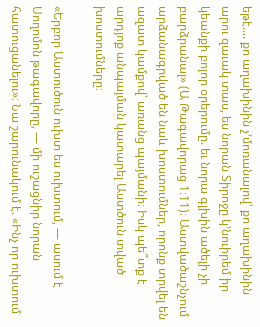եթէ.... քո աղախինին չ’մոռանալով՝ քո աղախինին արու զաւակ տաս, ես նորան Տիրոջը կ’նուիրեմ իր կեանքի բոլոր օրերումը. եւ նորա գլխին ածելի չի բարձրանալ» (Ա Թագավորաց 1։11)։ Աստվածաշնչում արձանագրված են նաև խոստումներ, որոնք տրվել են ազատ կամքով՝ առանց պայմանի։ Իսկ պե՞տք է արդյոք անպայման կատարել Աստծուն տված խոստումները։

«Երբոր Աստուծուն ուխտ ես ուխտում, — ասում է Սողոմոն թագավորը, — մի ուշացնիր նորան հատուցանելու»։ Նա շարունակում է. «Ինչ որ ուխտում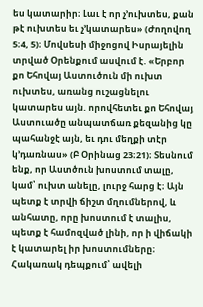ես կատարիր։ Լաւ է որ չ’ուխտես, քան թէ ուխտես եւ չ’կատարես» (Ժողովող 5։4, 5)։ Մովսեսի միջոցով Իսրայելին տրված Օրենքում ասվում է. «Երբոր քո Եհովայ Աստուծուն մի ուխտ ուխտես, առանց ուշացնելու կատարես այն. որովհետեւ քո Եհովայ Աստուածը անպատճառ քեզանից կը պահանջէ այն, եւ դու մեղքի տէր կ’դառնաս» (Բ Օրինաց 23։21)։ Տեսնում ենք, որ Աստծուն խոստում տալը, կամ՝ ուխտ անելը, լուրջ հարց է։ Այն պետք է տրվի ճիշտ մղումներով, և անհատը, որը խոստում է տալիս, պետք է համոզված լինի, որ ի վիճակի է կատարել իր խոստումները։ Հակառակ դեպքում՝ ավելի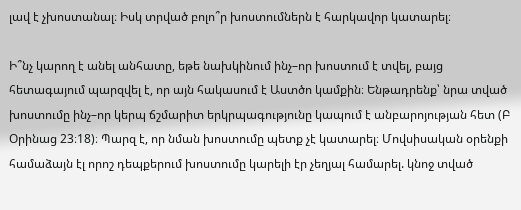լավ է չխոստանալ։ Իսկ տրված բոլո՞ր խոստումներն է հարկավոր կատարել։

Ի՞նչ կարող է անել անհատը, եթե նախկինում ինչ–որ խոստում է տվել, բայց հետագայում պարզվել է, որ այն հակասում է Աստծո կամքին։ Ենթադրենք՝ նրա տված խոստումը ինչ–որ կերպ ճշմարիտ երկրպագությունը կապում է անբարոյության հետ (Բ Օրինաց 23։18)։ Պարզ է, որ նման խոստումը պետք չէ կատարել։ Մովսիսական օրենքի համաձայն էլ որոշ դեպքերում խոստումը կարելի էր չեղյալ համարել. կնոջ տված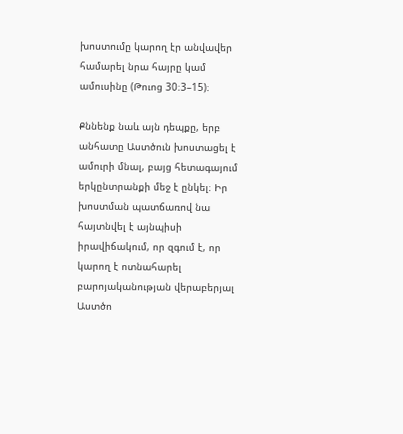խոստումը կարող էր անվավեր համարել նրա հայրը կամ ամուսինը (Թուոց 30։3–15)։

Քննենք նաև այն դեպքը, երբ անհատը Աստծուն խոստացել է ամուրի մնալ, բայց հետագայում երկընտրանքի մեջ է ընկել։ Իր խոստման պատճառով նա հայտնվել է այնպիսի իրավիճակում, որ զգում է, որ կարող է ոտնահարել բարոյականության վերաբերյալ Աստծո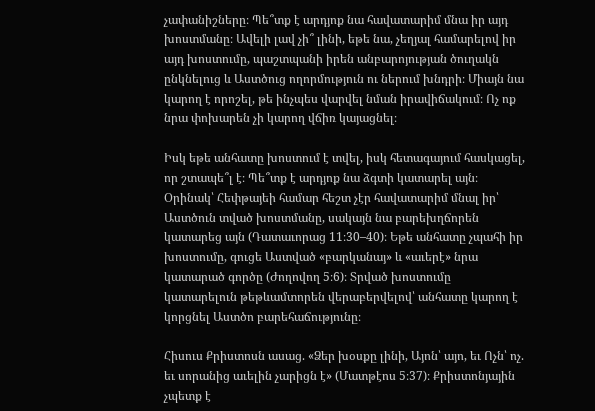չափանիշները։ Պե՞տք է արդյոք նա հավատարիմ մնա իր այդ խոստմանը։ Ավելի լավ չի՞ լինի, եթե նա, չեղյալ համարելով իր այդ խոստումը, պաշտպանի իրեն անբարոյության ծուղակն ընկնելուց և Աստծուց ողորմություն ու ներում խնդրի։ Միայն նա կարող է որոշել, թե ինչպես վարվել նման իրավիճակում։ Ոչ ոք նրա փոխարեն չի կարող վճիռ կայացնել։

Իսկ եթե անհատը խոստում է տվել, իսկ հետագայում հասկացել, որ շտապե՞լ է։ Պե՞տք է արդյոք նա ձգտի կատարել այն։ Օրինակ՝ Հեփթայեի համար հեշտ չէր հավատարիմ մնալ իր՝ Աստծուն տված խոստմանը, սակայն նա բարեխղճորեն կատարեց այն (Դատաւորաց 11։30–40)։ Եթե անհատը չպահի իր խոստումը, գուցե Աստված «բարկանայ» և «աւերէ» նրա կատարած գործը (Ժողովող 5։6)։ Տրված խոստումը կատարելուն թեթևամտորեն վերաբերվելով՝ անհատը կարող է կորցնել Աստծո բարեհաճությունը։

Հիսուս Քրիստոսն ասաց. «Ձեր խօսքը լինի, Այոն՝ այո, եւ Ոչն՝ ոչ. եւ սորանից աւելին չարիցն է» (Մատթէոս 5։37)։ Քրիստոնյային չպետք է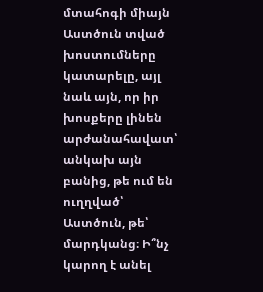մտահոգի միայն Աստծուն տված խոստումները կատարելը, այլ նաև այն, որ իր խոսքերը լինեն արժանահավատ՝ անկախ այն բանից, թե ում են ուղղված՝ Աստծուն, թե՝ մարդկանց։ Ի՞նչ կարող է անել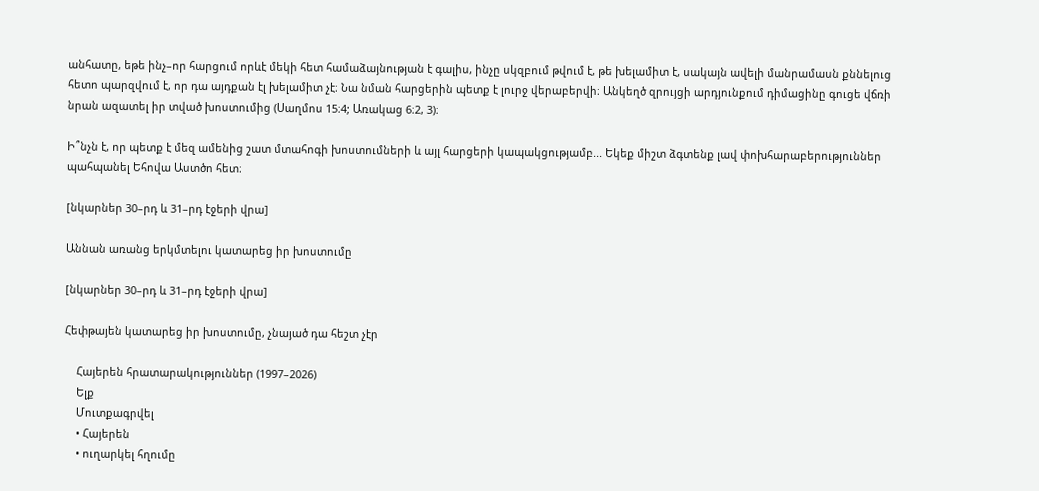անհատը, եթե ինչ–որ հարցում որևէ մեկի հետ համաձայնության է գալիս, ինչը սկզբում թվում է, թե խելամիտ է, սակայն ավելի մանրամասն քննելուց հետո պարզվում է, որ դա այդքան էլ խելամիտ չէ։ Նա նման հարցերին պետք է լուրջ վերաբերվի։ Անկեղծ զրույցի արդյունքում դիմացինը գուցե վճռի նրան ազատել իր տված խոստումից (Սաղմոս 15։4; Առակաց 6։2, 3)։

Ի՞նչն է, որ պետք է մեզ ամենից շատ մտահոգի խոստումների և այլ հարցերի կապակցությամբ... Եկեք միշտ ձգտենք լավ փոխհարաբերություններ պահպանել Եհովա Աստծո հետ։

[նկարներ 30–րդ և 31–րդ էջերի վրա]

Աննան առանց երկմտելու կատարեց իր խոստումը

[նկարներ 30–րդ և 31–րդ էջերի վրա]

Հեփթայեն կատարեց իր խոստումը, չնայած դա հեշտ չէր

    Հայերեն հրատարակություններ (1997–2026)
    Ելք
    Մուտքագրվել
    • Հայերեն
    • ուղարկել հղումը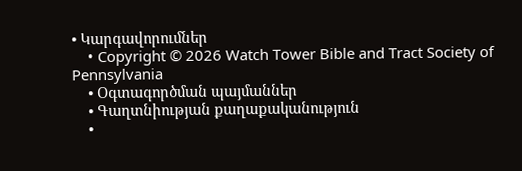• Կարգավորումներ
    • Copyright © 2026 Watch Tower Bible and Tract Society of Pennsylvania
    • Օգտագործման պայմաններ
    • Գաղտնիության քաղաքականություն
    •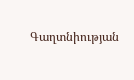Գաղտնիության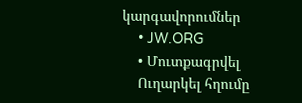կարգավորումներ
    • JW.ORG
    • Մուտքագրվել
    Ուղարկել հղումը